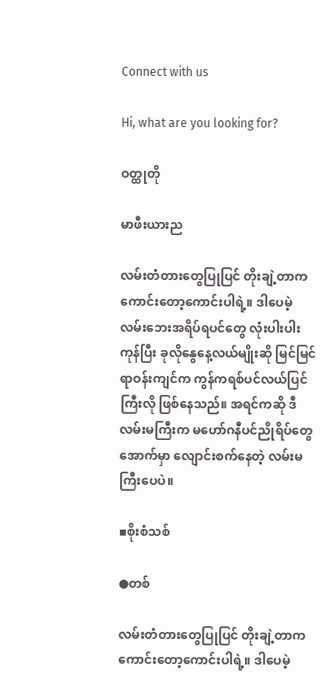Connect with us

Hi, what are you looking for?

ဝတ္ထုတို

မာဖီးယားည

လမ်းတံတားတွေပြုပြင် တိုးချဲ့တာက ကောင်းတော့ကောင်းပါရဲ့။ ဒါပေမဲ့ လမ်းဘေးအရိပ်ရပင်တွေ လုံးပါးပါးကုန်ပြီး ခုလိုနွေနေ့လယ်မျိုးဆို မြင်မြင်ရာဝန်းကျင်က ကွန်ကရစ်ပင်လယ်ပြင်ကြီးလို ဖြစ်နေသည်။ အရင်ကဆို ဒီလမ်းမကြီးက မဟော်ဂနီပင်ညိုရိပ်တွေအောက်မှာ လျောင်းစက်နေတဲ့ လမ်းမကြီးပေပဲ။

▪စိုးစံသစ်

●တစ်

လမ်းတံတားတွေပြုပြင် တိုးချဲ့တာက ကောင်းတော့ကောင်းပါရဲ့။ ဒါပေမဲ့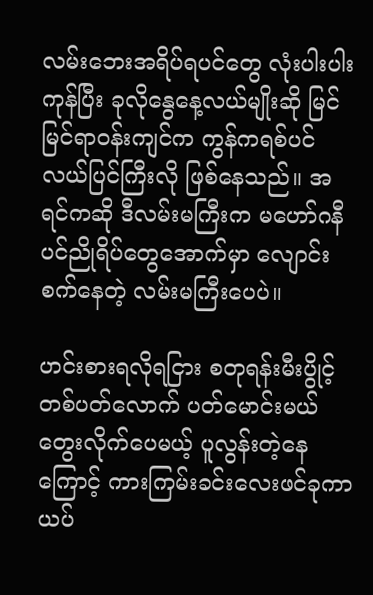လမ်းဘေးအရိပ်ရပင်တွေ လုံးပါးပါးကုန်ပြီး ခုလိုနွေနေ့လယ်မျိုးဆို မြင်မြင်ရာဝန်းကျင်က ကွန်ကရစ်ပင်လယ်ပြင်ကြီးလို ဖြစ်နေသည်။ အရင်ကဆို ဒီလမ်းမကြီးက မဟော်ဂနီပင်ညိုရိပ်တွေအောက်မှာ လျောင်းစက်နေတဲ့ လမ်းမကြီးပေပဲ။

ဟင်းစားရလိုရငြား စတုရန်းမီးပွိုင့်တစ်ပတ်လောက် ပတ်မောင်းမယ်တွေးလိုက်ပေမယ့် ပူလွန်းတဲ့နေကြောင့် ကားကြမ်းခင်းလေးဖင်ခုကာ ယပ်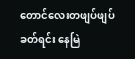တောင်လေးတဖျပ်ဖျပ်ခတ်ရင်း နေမြဲ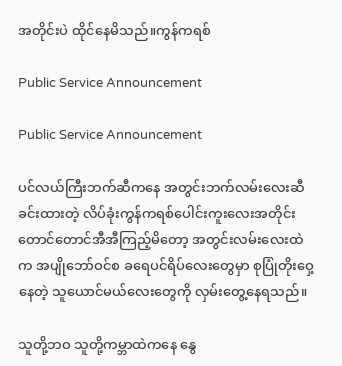အတိုင်းပဲ ထိုင်နေမိသည်။ကွန်ကရစ်

Public Service Announcement

Public Service Announcement

ပင်လယ်ကြီးဘက်ဆီကနေ အတွင်းဘက်လမ်းလေးဆီ ခင်းထားတဲ့ လိပ်ခုံးကွန်ကရစ်ပေါင်းကူးလေးအတိုင်း တောင်တောင်အီအီကြည့်မိတော့ အတွင်းလမ်းလေးထဲက အပျိုဘော်ဝင်စ ခရေပင်ရိပ်လေးတွေမှာ စုပြုံတိုးဝှေ့နေတဲ့ သူယောင်မယ်လေးတွေကို လှမ်းတွေ့နေရသည်။

သူတို့ဘဝ သူတို့ကမ္ဘာထဲကနေ နွေ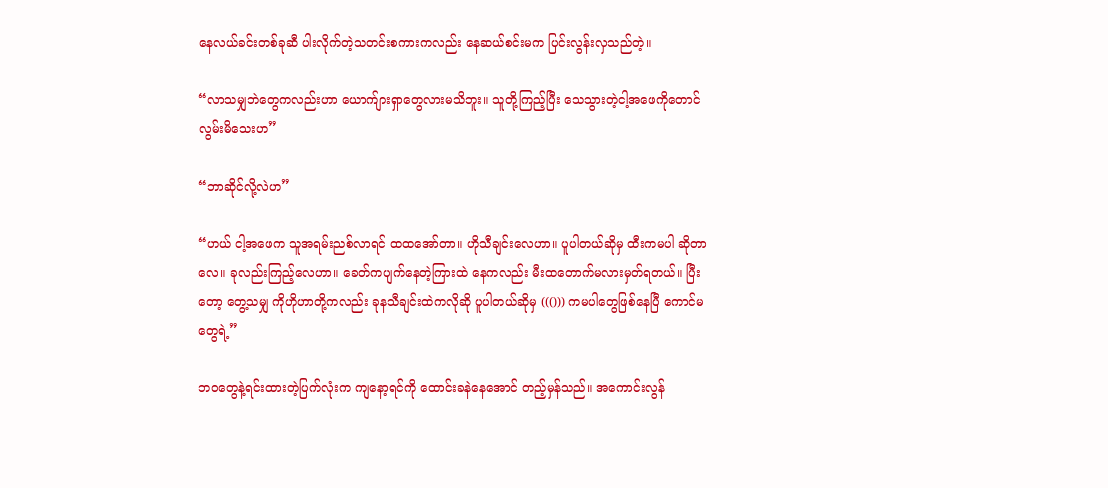နေလယ်ခင်းတစ်ခုဆီ ပါးလိုက်တဲ့သတင်းစကားကလည်း နေဆယ်စင်းမက ပြင်းလွန်းလှသည်တဲ့။

“လာသမျှဘဲတွေကလည်းဟာ ယောက်ျားရှာတွေလားမသိဘူး။ သူတို့ကြည့်ပြီး သေသွားတဲ့ငါ့အဖေကိုတောင် လွမ်းမိသေးဟ”

“ဘာဆိုင်လို့လဲဟ”

“ဟယ် ငါ့အဖေက သူအရမ်းညစ်လာရင် ထထအော်တာ။ ဟိုသီချင်းလေဟာ။ ပူပါတယ်ဆိုမှ ထီးကမပါ ဆိုတာလေ။ ခုလည်းကြည့်လေဟာ။ ခေတ်ကပျက်နေတဲ့ကြားထဲ နေကလည်း မီးထတောက်မလားမှတ်ရတယ်။ ပြီးတော့ တွေ့သမျှ ကိုဟိုဟာတို့ကလည်း ခုနသီချင်းထဲကလိုဆို ပူပါတယ်ဆိုမှ ((())) ကမပါတွေဖြစ်နေပြီ ကောင်မတွေရဲ့”

ဘဝတွေနဲ့ရင်းထားတဲ့ပြက်လုံးက ကျနော့ရင်ကို ထောင်းခနဲနေအောင် တည့်မှန်သည်။ အကောင်းလွန်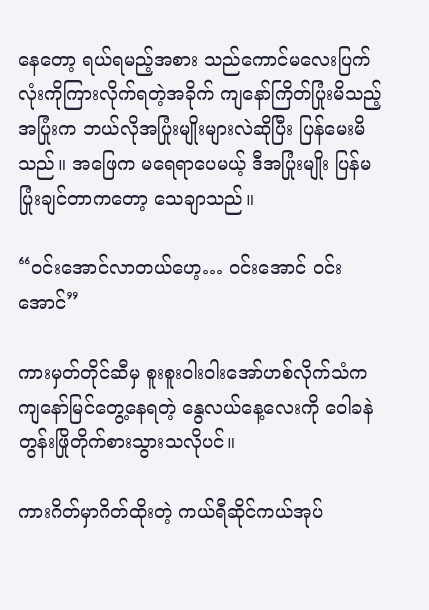နေတော့ ရယ်ရမည့်အစား သည်ကောင်မလေးပြက်လုံးကိုကြားလိုက်ရတဲ့အခိုက် ကျနော်ကြိတ်ပြုံးမိသည့်အပြုံးက ဘယ်လိုအပြုံးမျိုးများလဲဆိုပြီး ပြန်မေးမိသည်။ အဖြေက မရေရာပေမယ့် ဒီအပြုံးမျိုး ပြန်မပြုံးချင်တာကတော့ သေချာသည်။

“ဝင်းအောင်လာတယ်ဟေ့… ဝင်းအောင် ဝင်းအောင်”

ကားမှတ်တိုင်ဆီမှ စူးစူးဝါးဝါးအော်ဟစ်လိုက်သံက ကျနော်မြင်တွေ့နေရတဲ့ နွေလယ်နေ့လေးကို ဝေါခနဲ တွန်းဖြိုတိုက်စားသွားသလိုပင်။

ကားဂိတ်မှာဂိတ်ထိုးတဲ့ ကယ်ရီဆိုင်ကယ်အုပ်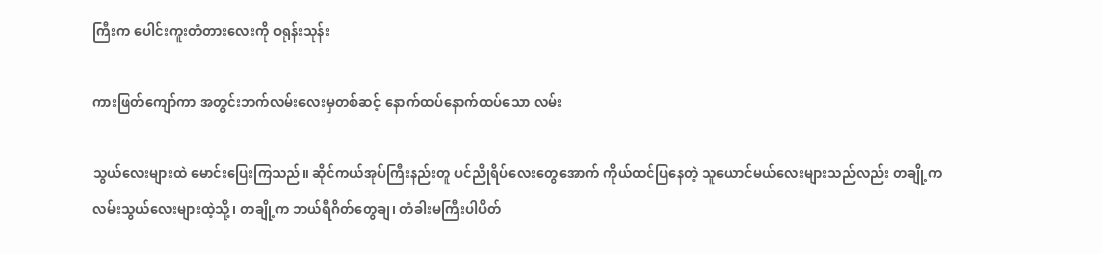ကြီးက ပေါင်းကူးတံတားလေးကို ဝရုန်းသုန်း

ကားဖြတ်ကျော်ကာ အတွင်းဘက်လမ်းလေးမှတစ်ဆင့် နောက်ထပ်နောက်ထပ်သော လမ်း

သွယ်လေးများထဲ မောင်းပြေးကြသည်။ ဆိုင်ကယ်အုပ်ကြီးနည်းတူ ပင်ညိုရိပ်လေးတွေအောက် ကိုယ်ထင်ပြနေတဲ့ သူယောင်မယ်လေးများသည်လည်း တချို့က လမ်းသွယ်လေးများထဲ့သို့၊ တချို့က ဘယ်ရီဂိတ်တွေချ၊ တံခါးမကြီးပါပိတ်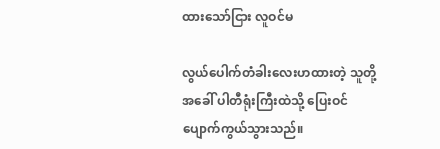ထားသော်ငြား လူဝင်မ

လွယ်ပေါက်တံခါးလေးဟထားတဲ့ သူတို့အခေါ် ပါတီရုံးကြီးထဲသို့ ပြေးဝင်ပျောက်ကွယ်သွားသည်။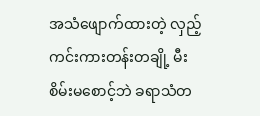အသံဖျောက်ထားတဲ့ လှည့်ကင်းကားတန်းတချို့ မီးစိမ်းမစောင့်ဘဲ ခရာသံတ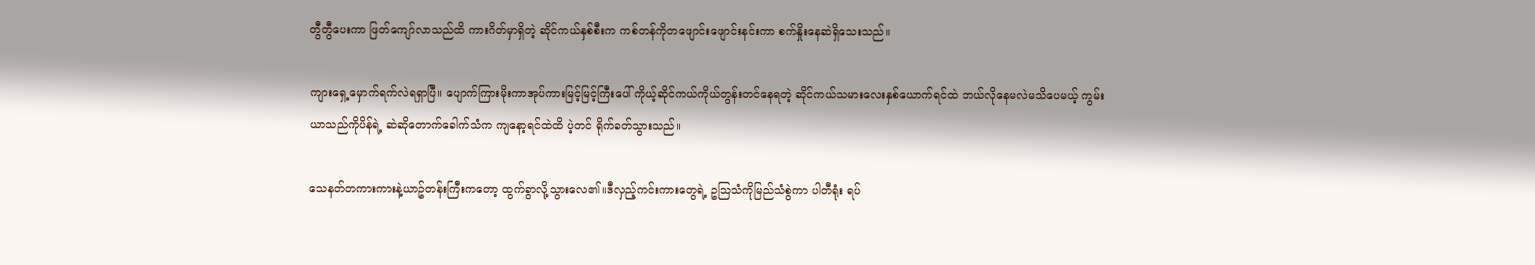တွီတွီပေးကာ ဖြတ်ကျော်လာသည်ထိ ကားဂိတ်မှာရှိတဲ့ ဆိုင်ကယ်နှစ်စီးက ကစ်တန်ကိုတဖျောင်းဖျောင်းနင်းကာ စက်နှိုးနေဆဲရှိသေးသည်။

ကျားရှေ့မှောက်ရက်လဲရရှာပြီ။ ပျောက်ကြားမိုးကာအုပ်ကားမြင့်မြင့်ကြီးပေါ် ကိုယ့်ဆိုင်ကယ်ကိုယ်တွန်းတင်နေရတဲ့ ဆိုင်ကယ်သမားလေးနှစ်ယောက်ရင်ထဲ ဘယ်လိုနေမလဲမသိပေမယ့် ကွမ်းယာသည်ကိုပိန်ရဲ့ ဆဲဆိုတောက်ခေါက်သံက ကျနော့ရင်ထဲထိ ပဲ့တင် ရိုက်ခတ်သွားသည်။

သေနတ်တကားကားနဲ့ယာဥ်တန်းကြီးကတော့ ထွက်ခွာလို့သွားလေ၏။ဒီလှည့်ကင်းကားတွေရဲ့ ဥသြသံကိုမြည်သံစွဲကာ ပါတီရုံး ရပ်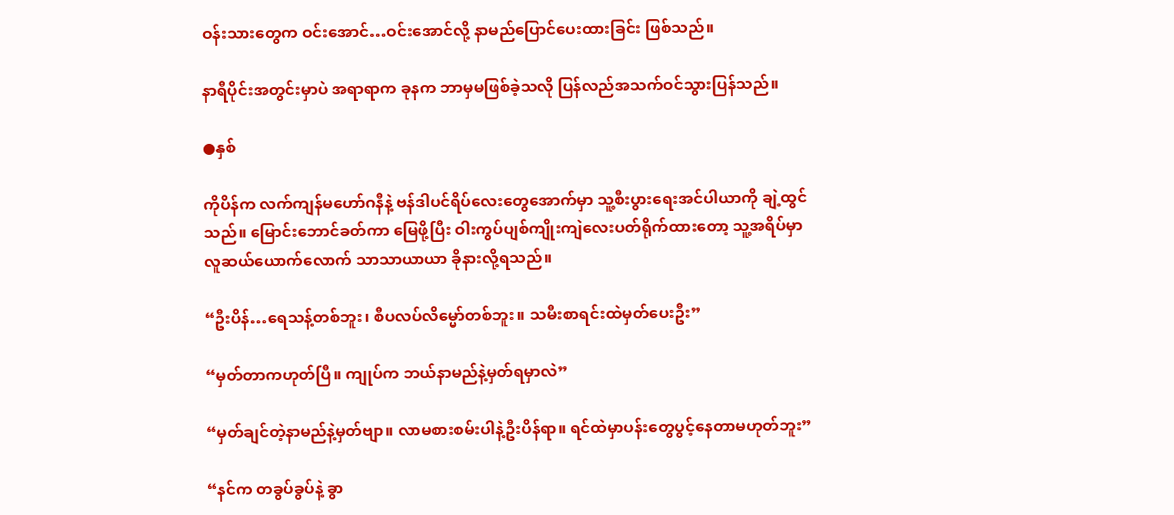ဝန်းသားတွေက ဝင်းအောင်…ဝင်းအောင်လို့ နာမည်ပြောင်ပေးထားခြင်း ဖြစ်သည်။

နာရီပိုင်းအတွင်းမှာပဲ အရာရာက ခုနက ဘာမှမဖြစ်ခဲ့သလို ပြန်လည်အသက်ဝင်သွားပြန်သည်။

●နှစ်

ကိုပိန်က လက်ကျန်မဟော်ဂနီနဲ့ ဗန်ဒါပင်ရိပ်လေးတွေအောက်မှာ သူ့စီးပွားရေးအင်ပါယာကို ချဲ့ထွင်သည်။ မြောင်းဘောင်ခတ်ကာ မြေဖို့ပြီး ဝါးကွပ်ပျစ်ကျိုးကျဲလေးပတ်ရိုက်ထားတော့ သူ့အရိပ်မှာ လူဆယ်ယောက်လောက် သာသာယာယာ ခိုနားလို့ရသည်။

“ဦးပိန်…ရေသန့်တစ်ဘူး၊ စီပလပ်လိမ္မော်တစ်ဘူး။ သမီးစာရင်းထဲမှတ်ပေးဦး”

“မှတ်တာကဟုတ်ပြီ။ ကျုပ်က ဘယ်နာမည်နဲ့မှတ်ရမှာလဲ”

“မှတ်ချင်တဲ့နာမည်နဲ့မှတ်ဗျာ။ လာမစားစမ်းပါနဲ့ဦးပိန်ရာ။ ရင်ထဲမှာပန်းတွေပွင့်နေတာမဟုတ်ဘူး”

“နင်က တခွပ်ခွပ်နဲ့ ခွာ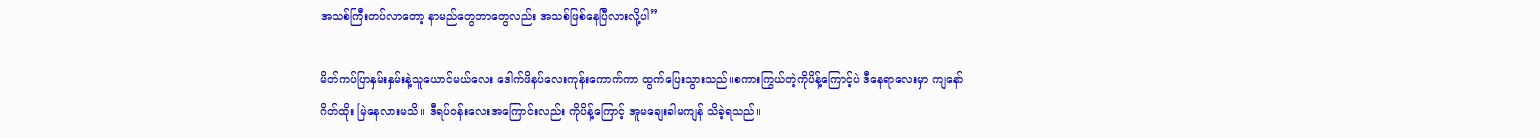အသစ်ကြီးတပ်လာတော့ နာမည်တွေဘာတွေလည်း အသစ်ဖြစ်နေပြီလားလို့ပါ”

မိတ်ကပ်ပြာနှမ်းနှမ်းနဲ့သူယောင်မယ်လေး ဒေါက်ဖိနပ်လေးကုန်းကောက်ကာ ထွက်ပြေးသွားသည်။စကားကြွယ်တဲ့ကိုပိန့်ကြောင့်ပဲ ဒီနေရာလေးမှာ ကျနော်ဂိတ်ထိုး မြဲနေလားမသိ။ ဒီရပ်ဝန်းလေးအကြောင်းလည်း ကိုပိန့်ကြောင့် အူမချေးခါမကျန် သိခဲ့ရသည်။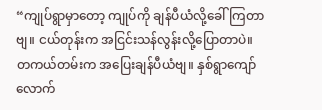“ကျုပ်ရွာမှာတော့ ကျုပ်ကို ချန်ပီယံလို့ခေါ်ကြတာဗျ။ ငယ်တုန်းက အငြင်းသန်လွန်းလို့ပြောတာပဲ။ တကယ်တမ်းက အပြေးချန်ပီယံဗျ။ နှစ်ရွာကျော်လောက်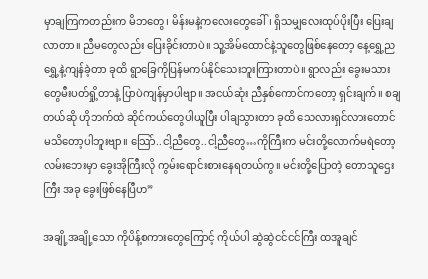မှာချကြကတည်းက မိဘတွေ၊ မိန်းမနဲ့ကလေးတွေခေါ်၊ ရှိသမျှလေးထုပ်ပိုးပြီး ပြေးချလာတာ။ ညီမတွေလည်း ပြေးခိုင်းတာပဲ။ သူ့အိမ်ထောင်နဲ့သူတွေဖြစ်နေတော့ နေ့ရွှေ့ညရွှေ့နဲ့ကျန်ခဲ့တာ ခုထိ ရွာခြေကိုပြန်မကပ်နိုင်သေးဘူးကြားတာပဲ။ ရွာလည်း ခွေးမသားတွေမီးပတ်ရှို့တာနဲ့ ပြာပဲကျန်မှာပါဗျာ။ အငယ်ဆုံး ညီနှစ်ကောင်ကတော့ ရှင်းချက်။ စချတယ်ဆို ဟိုဘက်ထဲ ဆိုင်ကယ်တွေပါယူပြီး ပါချသွားတာ ခုထိ သေလားရှင်လားတောင် မသိတော့ပါဘူးဗျာ။ သြော်..ငါ့ညီတွေ..ငါ့ညီတွေ…ကိုကြီးက မင်းတို့လောက်မရဲတော့ လမ်းဘေးမှာ ခွေးအိုကြီးလို ကွမ်းရောင်းစားနေရတယ်ကွ။ မင်းတို့ပြောတဲ့ တောသူဌေးကြီး အခု ခွေးဖြစ်နေပြီဟ”

အချို့အချို့သော ကိုပိန့်စကားတွေကြောင့် ကိုယ်ပါ ဆွဲဆွဲငင်ငင်ကြီး ထအူချင်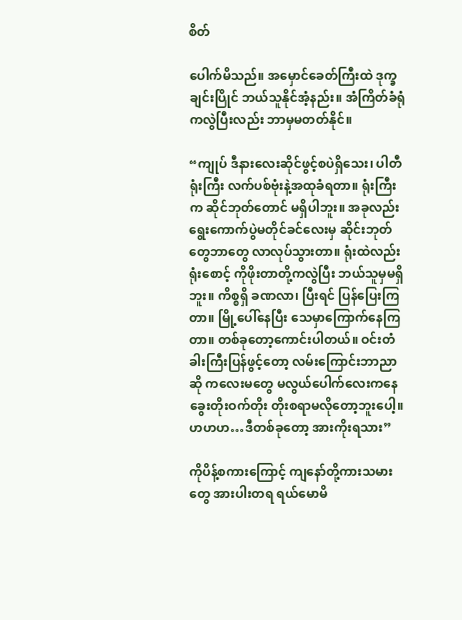စိတ်

ပေါက်မိသည်။ အမှောင်ခေတ်ကြီးထဲ ဒုက္ခချင်းပြိုင် ဘယ်သူနိုင်အံ့နည်း။ အံကြိတ်ခံရုံကလွဲပြီးလည်း ဘာမှမတတ်နိုင်။

“ကျုပ် ဒီနားလေးဆိုင်ဖွင့်စပဲရှိသေး၊ ပါတီရုံးကြီး လက်ပစ်ဗုံးနဲ့အထုခံရတာ။ ရုံးကြီးက ဆိုင်ဘုတ်တောင် မရှိပါဘူး။ အခုလည်း ရွေးကောက်ပွဲမတိုင်ခင်လေးမှ ဆိုင်းဘုတ်တွေဘာတွေ လာလုပ်သွားတာ။ ရုံးထဲလည်း ရုံးစောင့် ကိုဖိုးတာတို့ကလွဲပြီး ဘယ်သူမှမရှိဘူး။ ကိစ္စရှိ ခဏလာ၊ ပြီးရင် ပြန်ပြေးကြတာ။ မြို့ပေါ်နေပြီး သေမှာကြောက်နေကြတာ။ တစ်ခုတော့ကောင်းပါတယ်။ ဝင်းတံခါးကြီးပြန်ဖွင့်တော့ လမ်းကြောင်းဘာညာဆို ကလေးမတွေ မလွယ်ပေါက်လေးကနေ ခွေးတိုးဝက်တိုး တိုးစရာမလိုတော့ဘူးပေါ့။ ဟဟဟ…ဒီတစ်ခုတော့ အားကိုးရသား”

ကိုပိန့်စကားကြောင့် ကျနော်တို့ကားသမားတွေ အားပါးတရ ရယ်မောမိ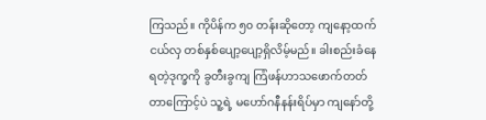ကြသည်။ ကိုပိန်က ၅၀ တန်းဆိုတော့ ကျနော့ထက်ငယ်လှ တစ်နှစ်ပျော့ပျော့ရှိလိမ့်မည်။ ခါးစည်းခံနေရတဲ့ဒုက္ခကို ခွတီးခွကျ ကြံဖန်ဟာသဖောက်တတ်တာကြောင့်ပဲ သူ့ရဲ့ မဟော်ဂနီနန်းရိပ်မှာ ကျနော်တို့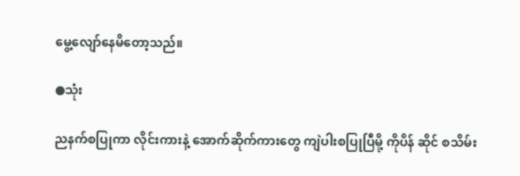မွေ့လျော်နေမိတော့သည်။

●သုံး

ညနက်စပြုကာ လိုင်းကားနဲ့ အောက်ဆိုက်ကားတွေ ကျဲပါးစပြုပြီမို့ ကိုပိန် ဆိုင် စသိမ်း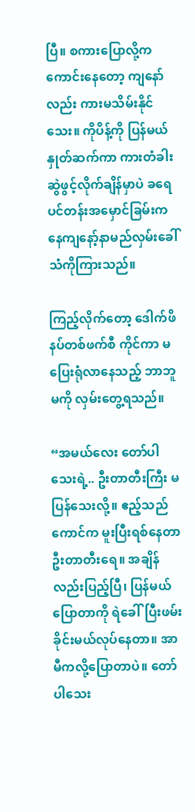ပြီ။ စကားပြောလို့က ကောင်းနေတော့ ကျနော်လည်း ကားမသိမ်းနိုင်သေး။ ကိုပိန့်ကို ပြန်မယ်နှုတ်ဆက်ကာ ကားတံခါးဆွဲဖွင့်လိုက်ချိန်မှာပဲ ခရေပင်တန်းအမှောင်ခြမ်းကနေကျနော့်နာမည်လှမ်းခေါ်သံကိုကြားသည်။

ကြည့်လိုက်တော့ ဒေါက်ဖိနပ်တစ်ဖက်စီ ကိုင်ကာ မပြေးရုံလာနေသည့် ဘာဘူမကို လှမ်းတွေ့ရသည်။

“အမယ်လေး တော်ပါသေးရဲ့.. ဦးတာတီးကြီး မပြန်သေးလို့။ ဧည့်သည်ကောင်က မူးပြီးရစ်နေတာ ဦးတာတီးရေ။ အချိန်လည်းပြည့်ပြီ၊ ပြန်မယ်ပြောတာကို ရဲခေါ်ပြီးဖမ်းခိုင်းမယ်လုပ်နေတာ။ အာမီကလို့ပြောတာပဲ။ တော်ပါသေး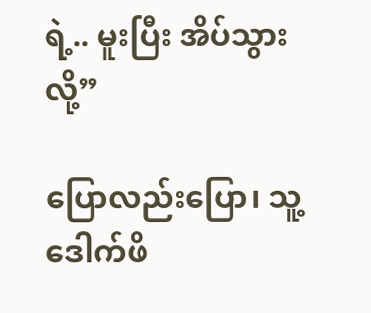ရဲ့.. မူးပြီး အိပ်သွားလို့”

ပြောလည်းပြော၊ သူ့ဒေါက်ဖိ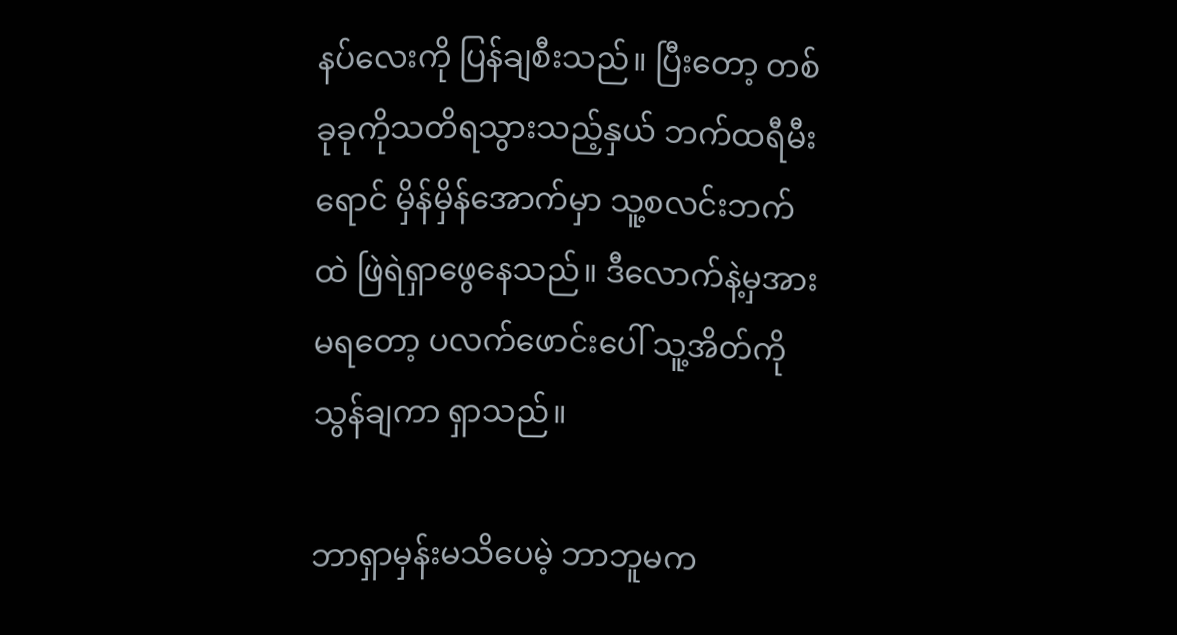နပ်လေးကို ပြန်ချစီးသည်။ ပြီးတော့ တစ်ခုခုကိုသတိရသွားသည့်နှယ် ဘက်ထရီမီးရောင် မှိန်မှိန်အောက်မှာ သူ့စလင်းဘက်ထဲ ဖြဲရဲရှာဖွေနေသည်။ ဒီလောက်နဲ့မှအားမရတော့ ပလက်ဖောင်းပေါ် သူ့အိတ်ကိုသွန်ချကာ ရှာသည်။

ဘာရှာမှန်းမသိပေမဲ့ ဘာဘူမက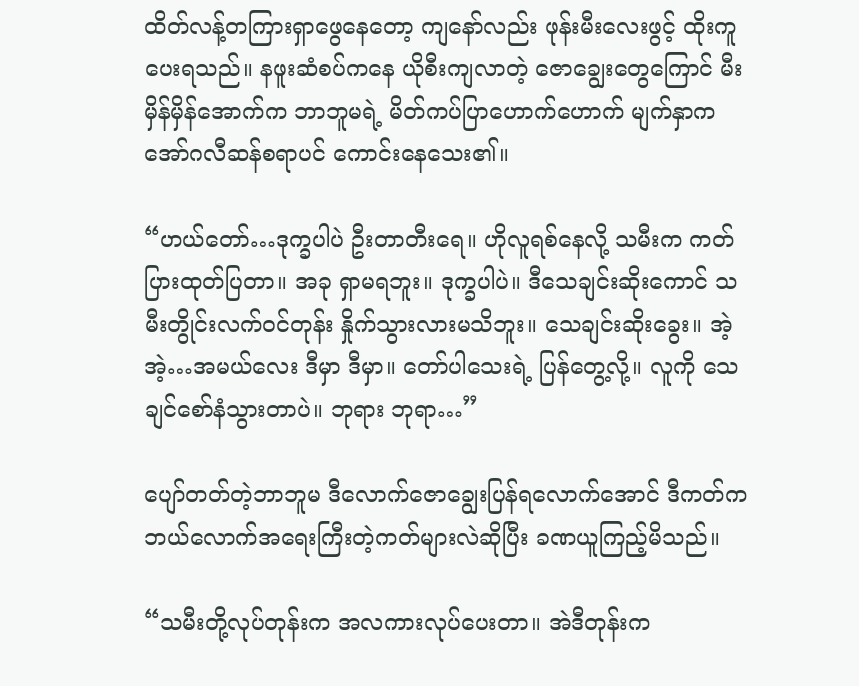ထိတ်လန့်တကြားရှာဖွေနေတော့ ကျနော်လည်း ဖုန်းမီးလေးဖွင့် ထိုးကူပေးရသည်။ နဖူးဆံစပ်ကနေ ယိုစီးကျလာတဲ့ ဇောချွေးတွေကြောင် မီးမှိန်မှိန်အောက်က ဘာဘူမရဲ့ မိတ်ကပ်ပြာဟောက်ဟောက် မျက်နှာက အော်ဂလီဆန်စရာပင် ကောင်းနေသေး၏။

“ဟယ်တော်…ဒုက္ခပါပဲ ဦးတာတီးရေ။ ဟိုလူရစ်နေလို့ သမီးက ကတ်ပြားထုတ်ပြတာ။ အခု ရှာမရဘူး။ ဒုက္ခပါပဲ။ ဒီသေချင်းဆိုးကောင် သမီးတွိုင်းလက်ဝင်တုန်း နှိုက်သွားလားမသိဘူး။ သေချင်းဆိုးခွေး။ အဲ့အဲ့…အမယ်လေး ဒီမှာ ဒီမှာ။ တော်ပါသေးရဲ့ ပြန်တွေ့လို့။ လူကို သေချင်စော်နံသွားတာပဲ။ ဘုရား ဘုရာ…”

ပျော်တတ်တဲ့ဘာဘူမ ဒီလောက်ဇောချွေးပြန်ရလောက်အောင် ဒီကတ်က ဘယ်လောက်အရေးကြီးတဲ့ကတ်များလဲဆိုပြီး ခဏယူကြည့်မိသည်။

“သမီးတို့လုပ်တုန်းက အလကားလုပ်ပေးတာ။ အဲဒီတုန်းက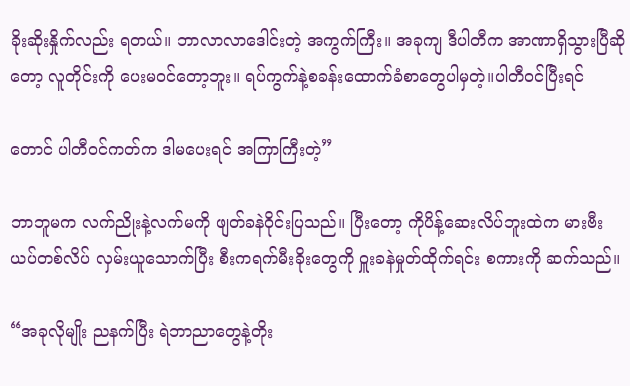ခိုးဆိုးနှိုက်လည်း ရတယ်။ ဘာလာလာဒေါင်းတဲ့ အကွက်ကြီး။ အခုကျ ဒီပါတီက အာဏာရှိသွားပြီဆိုတော့ လူတိုင်းကို ပေးမဝင်တော့ဘူး။ ရပ်ကွက်နဲ့စခန်းထောက်ခံစာတွေပါမှတဲ့။ပါတီဝင်ပြီးရင်

တောင် ပါတီဝင်ကတ်က ဒါမပေးရင် အကြာကြီးတဲ့”

ဘာဘူမက လက်ညိုးနဲ့လက်မကို ဖျတ်ခနဲဝိုင်းပြသည်။ ပြီးတော့ ကိုပိန့်ဆေးလိပ်ဘူးထဲက မားဗီးယပ်တစ်လိပ် လှမ်းယူသောက်ပြီး စီးကရက်မီးခိုးတွေကို ဝှူးခနဲမှုတ်ထိုက်ရင်း စကားကို ဆက်သည်။

“အခုလိုမျိုး ညနက်ပြီး ရဲဘာညာတွေနဲ့တိုး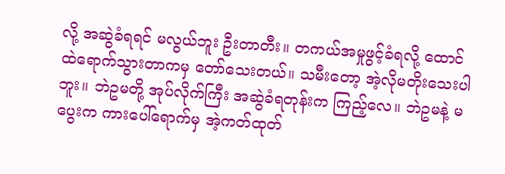လို့ အဆွဲခံရရင် မလွယ်ဘူး ဦးတာတီး။ တကယ်အမှုဖွင့်ခံရလို့ ထောင်ထဲရောက်သွားတာကမှ တော်သေးတယ်။ သမီးတော့ အဲ့လိုမတိုးသေးပါဘူး။ ဘဲဥမတို့ အုပ်လိုက်ကြီး အဆွဲခံရတုန်းက ကြည့်လေ။ ဘဲဥမနဲ့ မပွေးက ကားပေါ်ရောက်မှ အဲ့ကတ်ထုတ်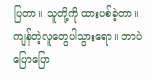ပြတာ။ သူတို့ကို ထားပစ်ခဲ့တာ။ ကျန်တဲ့လူတွေပါသွားရော။ ဘာပဲပြောပြော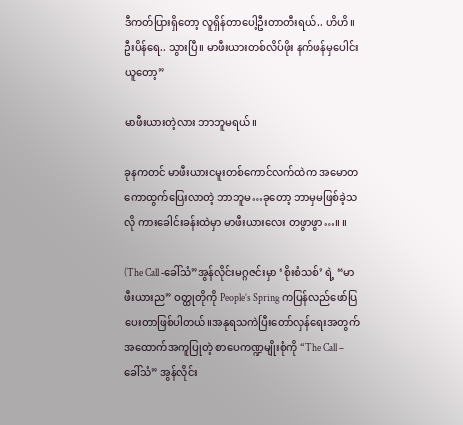ဒီကတ်ပြားရှိတော့ လူရှိန်တာပေါ့ဦးတာတီးရယ်.. ဟိဟိ။ ဦးပိန်ရေ.. သွားပြီ။ မာဖီးယားတစ်လိပ်ဖိုး နက်ဖန်မှပေါင်းယူတော့”

မာဖီးယားတဲ့လား ဘာဘူမရယ်။

ခုနကတင် မာဖီးယားငမူးတစ်ကောင်လက်ထဲက အမောတကောထွက်ပြေးလာတဲ့ ဘာဘူမ…ခုတော့ ဘာမှမဖြစ်ခဲ့သလို ကားခေါင်းခန်းထဲမှာ မာဖီးယားလေး တဖွာဖွာ…။ ။

(The Call -ခေါ်သံ”အွန်လိုင်းမဂ္ဂဇင်းမှာ ‘စိုးစံသစ်’ ရဲ့ “မာဖီးယားည” ဝတ္ထုတိုကို People’s Spring ကပြန်လည်ဖော်ပြပေးတာဖြစ်ပါတယ်။အနုရသကဲပြီးတော်လှန်ရေးအတွက်အထောက်အကူပြုတဲ့ စာပေကဏ္ဍမျိုးစုံကို “The Call – ခေါ်သံ” အွန်လိုင်း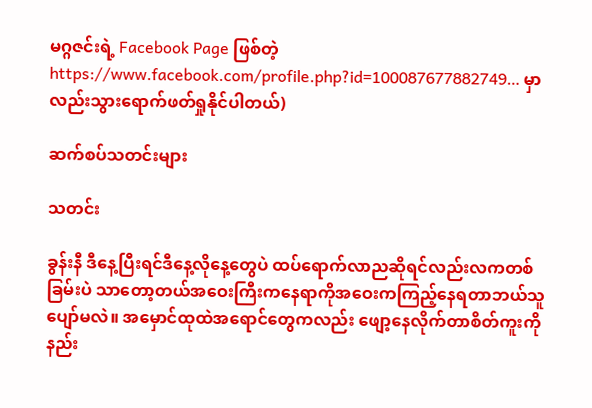မဂ္ဂဇင်းရဲ့ Facebook Page ဖြစ်တဲ့ https://www.facebook.com/profile.php?id=100087677882749… မှာလည်းသွားရောက်ဖတ်ရှုနိုင်ပါတယ်)

ဆက်စပ်သတင်းများ

သတင်း

ခွန်းနီ ဒီနေ့ပြီးရင်ဒီနေ့လိုနေ့တွေပဲ ထပ်ရောက်လာညဆိုရင်လည်းလကတစ်ခြမ်းပဲ သာတော့တယ်အဝေးကြီးကနေရာကိုအဝေးကကြည့်နေရတာဘယ်သူပျော်မလဲ။ အမှောင်ထုထဲအရောင်တွေကလည်း ဖျော့နေလိုက်တာစိတ်ကူးကိုနည်း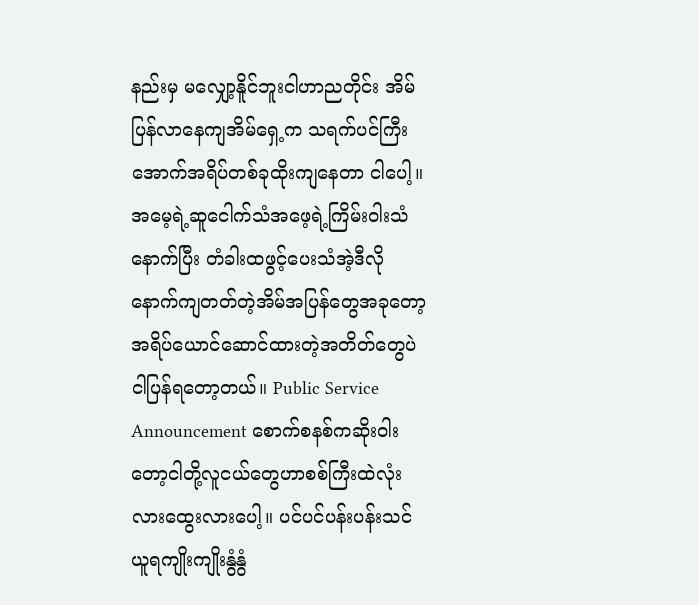နည်းမှ မလျှော့နိူင်ဘူးငါဟာညတိုင်း အိမ်ပြန်လာနေကျအိမ်ရှေ့က သရက်ပင်ကြီးအောက်အရိပ်တစ်ခုထိုးကျနေတာ ငါပေါ့။ အမေ့ရဲ့ဆူငေါက်သံအဖေ့ရဲ့ကြိမ်းဝါးသံနောက်ပြီး တံခါးထဖွင့်ပေးသံအဲ့ဒီလိုနောက်ကျတတ်တဲ့အိမ်အပြန်တွေအခုတော့အရိပ်ယောင်ဆောင်ထားတဲ့အတိတ်တွေပဲ ငါပြန်ရတော့တယ်။ Public Service Announcement စောက်စနစ်ကဆိုးဝါးတော့ငါတို့လူငယ်တွေဟာစစ်ကြီးထဲလုံးလားထွေးလားပေါ့။ ပင်ပင်ပန်းပန်းသင်ယူရကျိုးကျိုးနွံနွံ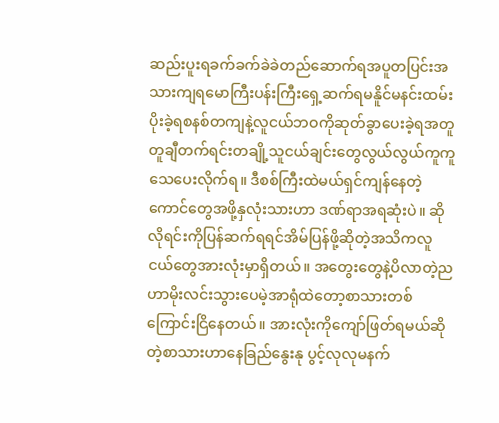ဆည်းပူးရခက်ခက်ခဲခဲတည်ဆောက်ရအပူတပြင်းအသားကျရမောကြီးပန်းကြီးရှေ့ဆက်ရမနိူင်မနင်းထမ်းပိုးခဲ့ရစနစ်တကျနဲ့လူငယ်ဘဝကိုဆုတ်ခွာပေးခဲ့ရအတူတူချီတက်ရင်းတချို့သူငယ်ချင်းတွေလွယ်လွယ်ကူကူသေပေးလိုက်ရ။ ဒီစစ်ကြီးထဲမယ်ရှင်ကျန်နေတဲ့ကောင်တွေအဖို့နှလုံးသားဟာ ဒဏ်ရာအရဆုံးပဲ။ ဆိုလိုရင်းကိုပြန်ဆက်ရရင်အိမ်ပြန်ဖို့ဆိုတဲ့အသိကလူငယ်တွေအားလုံးမှာရှိတယ်။ အတွေးတွေနဲ့ပိလာတဲ့ညဟာမိုးလင်းသွားပေမဲ့အာရုံထဲတော့စာသားတစ်ကြောင်းငြိနေတယ်။ အားလုံးကိုကျော်ဖြတ်ရမယ်ဆိုတဲ့စာသားဟာနေခြည်နွေးနု ပွင့်လုလုမနက်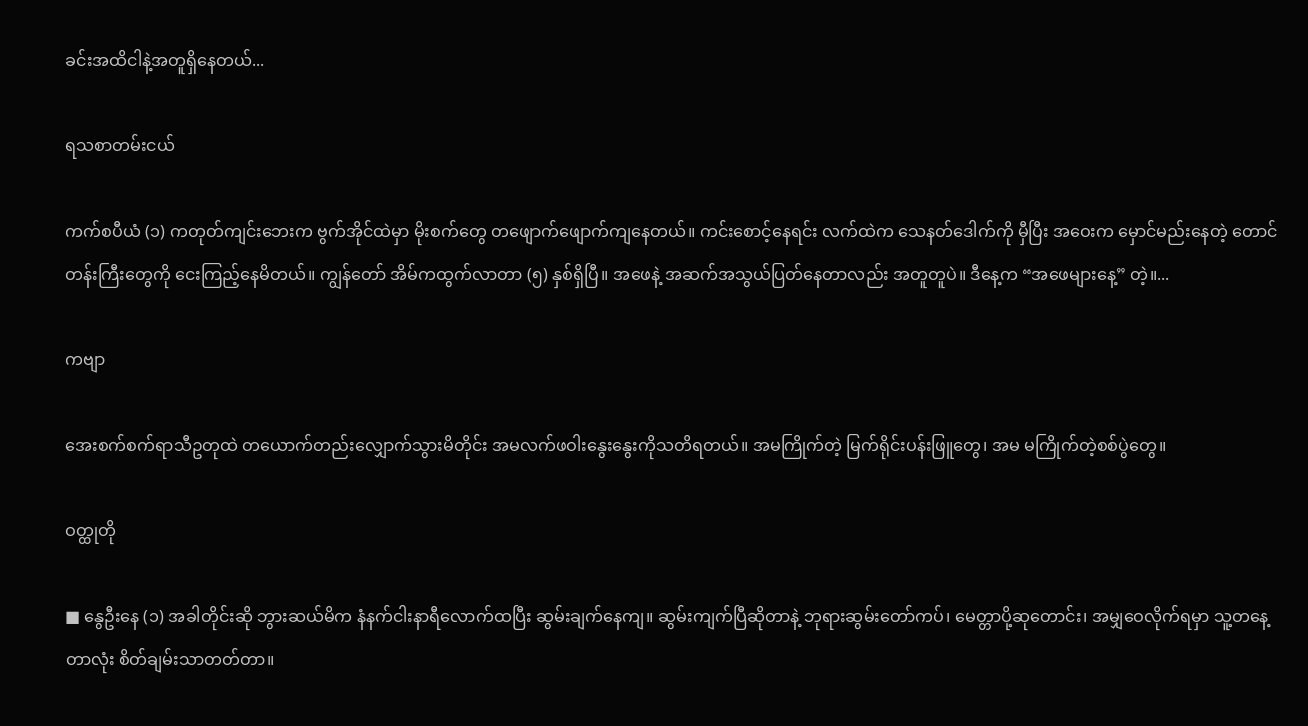ခင်းအထိငါနဲ့အတူရှိနေတယ်...

ရသစာတမ်းငယ်

ကက်စပီယံ (၁) ကတုတ်ကျင်းဘေးက ဗွက်အိုင်ထဲမှာ မိုးစက်တွေ တဖျောက်ဖျောက်ကျနေတယ်။ ကင်းစောင့်နေရင်း လက်ထဲက သေနတ်ဒေါက်ကို မှီပြီး အဝေးက မှောင်မည်းနေတဲ့ တောင်တန်းကြီးတွေကို ငေးကြည့်နေမိတယ်။ ကျွန်တော် အိမ်ကထွက်လာတာ (၅) နှစ်ရှိပြီ။ အဖေနဲ့ အဆက်အသွယ်ပြတ်နေတာလည်း အတူတူပဲ။ ဒီနေ့က “အဖေများနေ့” တဲ့။...

ကဗျာ

အေးစက်စက်ရာသီဥတုထဲ တယောက်တည်းလျှောက်သွားမိတိုင်း အမလက်ဖဝါးနွေးနွေးကိုသတိရတယ်။ အမကြိုက်တဲ့ မြက်ရိုင်းပန်းဖြူတွေ၊ အမ မကြိုက်တဲ့စစ်ပွဲတွေ။

ဝတ္ထုတို

■ နွေဦးနေ (၁) အခါတိုင်းဆို ဘွားဆယ်မိက နံနက်ငါးနာရီလောက်ထပြီး ဆွမ်းချက်နေကျ။ ဆွမ်းကျက်ပြီဆိုတာနဲ့ ဘုရားဆွမ်းတော်ကပ်၊ မေတ္တာပို့ဆုတောင်း၊ အမျှဝေလိုက်ရမှာ သူ့တနေ့တာလုံး စိတ်ချမ်းသာတတ်တာ။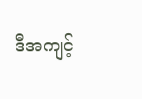ဒီအကျင့်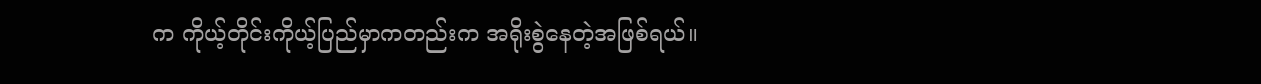က ကိုယ့်တိုင်းကိုယ့်ပြည်မှာကတည်းက အရိုးစွဲနေတဲ့အဖြစ်ရယ်။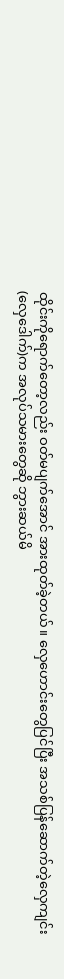ထိုင်းကိုရောက်တော့လည်း ဝတ်မပျက်အောင် အားထုတ်ခဲ့တယ်။ လှေဟောင်းတွေပြင်ပြီး အသစ်ပြန်ဆောက်တဲ့လှေကျင်း(လှေဒေါက်)က အလုပ်သမားတွေဆို ဘွားဆယ်မိ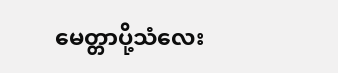မေတ္တာပို့သံလေး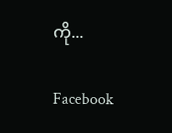ကို...

Facebook